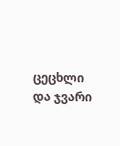ცეცხლი და ჯვარი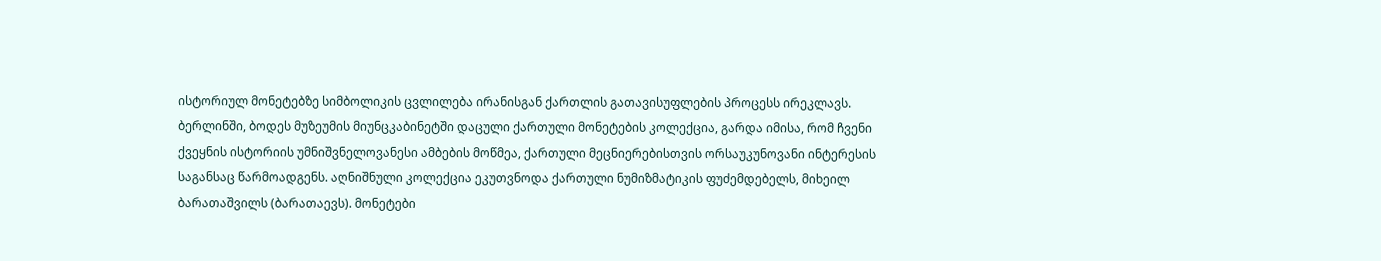ისტორიულ მონეტებზე სიმბოლიკის ცვლილება ირანისგან ქართლის გათავისუფლების პროცესს ირეკლავს.
ბერლინში, ბოდეს მუზეუმის მიუნცკაბინეტში დაცული ქართული მონეტების კოლექცია, გარდა იმისა, რომ ჩვენი ქვეყნის ისტორიის უმნიშვნელოვანესი ამბების მოწმეა, ქართული მეცნიერებისთვის ორსაუკუნოვანი ინტერესის საგანსაც წარმოადგენს. აღნიშნული კოლექცია ეკუთვნოდა ქართული ნუმიზმატიკის ფუძემდებელს, მიხეილ ბარათაშვილს (ბარათაევს). მონეტები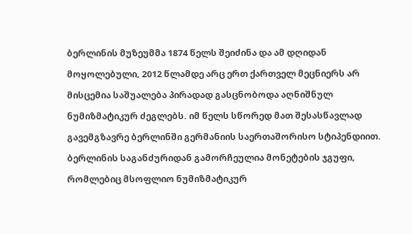ბერლინის მუზეუმმა 1874 წელს შეიძინა და ამ დღიდან მოყოლებული, 2012 წლამდე არც ერთ ქართველ მეცნიერს არ მისცემია საშუალება პირადად გასცნობოდა აღნიშნულ ნუმიზმატიკურ ძეგლებს. იმ წელს სწორედ მათ შესასწავლად გავემგზავრე ბერლინში გერმანიის საერთაშორისო სტიპენდიით.
ბერლინის საგანძურიდან გამორჩეულია მონეტების ჯგუფი, რომლებიც მსოფლიო ნუმიზმატიკურ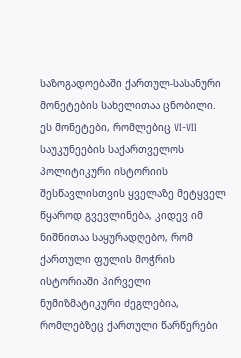საზოგადოებაში ქართულ-სასანური მონეტების სახელითაა ცნობილი. ეს მონეტები, რომლებიც VI-VII საუკუნეების საქართველოს პოლიტიკური ისტორიის შესწავლისთვის ყველაზე მეტყველ წყაროდ გვევლინება, კიდევ იმ ნიშნითაა საყურადღებო, რომ ქართული ფულის მოჭრის ისტორიაში პირველი ნუმიზმატიკური ძეგლებია, რომლებზეც ქართული წარწერები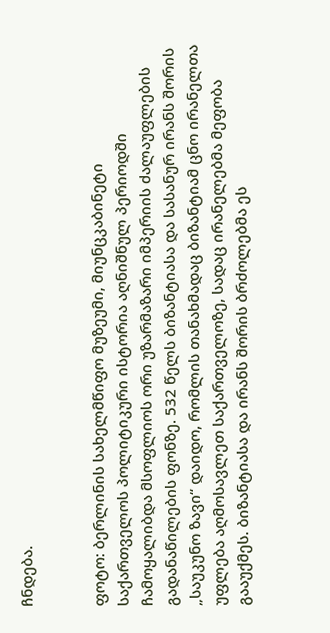ჩნდება.


ფოტო: ბერლინის სახელმწიფო მუზეუმი, მიუნცკაბინეტი
საქართველოს პოლიტიკური ისტორია აღნიშნულ პერიოდში ჩამოყალიბდა მსოფლიოს ორი უზარმაზარი იმპერიის ძალაუფლების გადანაწილების ფონზე. 532 წელს ბიზანტიასა და სასანურ ირანს შორის „საუკუნო ზავი“ დაიდო, რომლის თანახმადაც ბიზანტიამ ცნო ირანელთა უფლება აღმოსავლეთ საქართველოზე, სადაც ირანელებმა მეფობა გააუქმეს. ბიზანტიასა და ირანს შორის ბრძოლებმა ეს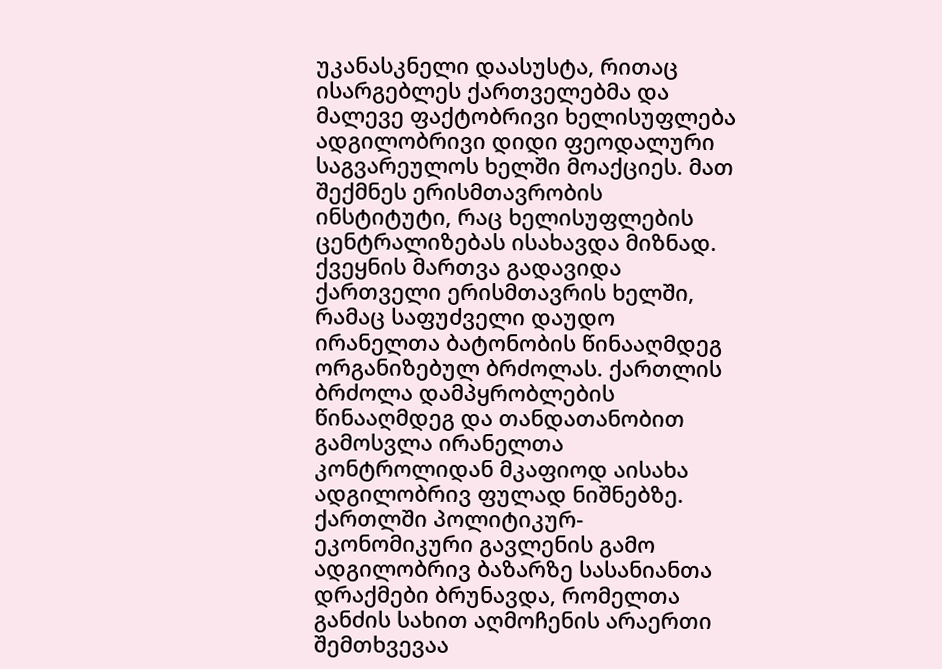უკანასკნელი დაასუსტა, რითაც ისარგებლეს ქართველებმა და მალევე ფაქტობრივი ხელისუფლება ადგილობრივი დიდი ფეოდალური საგვარეულოს ხელში მოაქციეს. მათ შექმნეს ერისმთავრობის ინსტიტუტი, რაც ხელისუფლების ცენტრალიზებას ისახავდა მიზნად. ქვეყნის მართვა გადავიდა ქართველი ერისმთავრის ხელში, რამაც საფუძველი დაუდო ირანელთა ბატონობის წინააღმდეგ ორგანიზებულ ბრძოლას. ქართლის ბრძოლა დამპყრობლების წინააღმდეგ და თანდათანობით გამოსვლა ირანელთა კონტროლიდან მკაფიოდ აისახა ადგილობრივ ფულად ნიშნებზე.
ქართლში პოლიტიკურ-ეკონომიკური გავლენის გამო ადგილობრივ ბაზარზე სასანიანთა დრაქმები ბრუნავდა, რომელთა განძის სახით აღმოჩენის არაერთი შემთხვევაა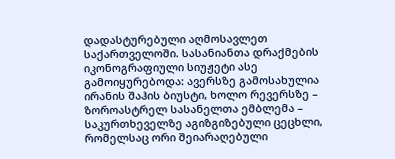დადასტურებული აღმოსავლეთ საქართველოში. სასანიანთა დრაქმების იკონოგრაფიული სიუჟეტი ასე გამოიყურებოდა: ავერსზე გამოსახულია ირანის შაჰის ბიუსტი, ხოლო რევერსზე – ზოროასტრელ სასანელთა ემბლემა – საკურთხეველზე აგიზგიზებული ცეცხლი, რომელსაც ორი შეიარაღებული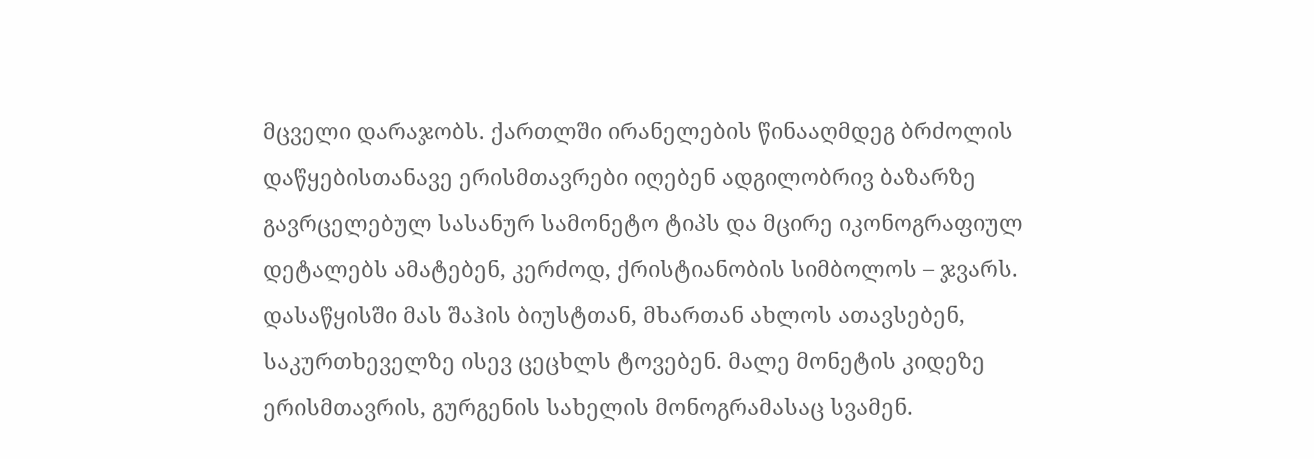მცველი დარაჯობს. ქართლში ირანელების წინააღმდეგ ბრძოლის დაწყებისთანავე ერისმთავრები იღებენ ადგილობრივ ბაზარზე გავრცელებულ სასანურ სამონეტო ტიპს და მცირე იკონოგრაფიულ დეტალებს ამატებენ, კერძოდ, ქრისტიანობის სიმბოლოს – ჯვარს. დასაწყისში მას შაჰის ბიუსტთან, მხართან ახლოს ათავსებენ, საკურთხეველზე ისევ ცეცხლს ტოვებენ. მალე მონეტის კიდეზე ერისმთავრის, გურგენის სახელის მონოგრამასაც სვამენ.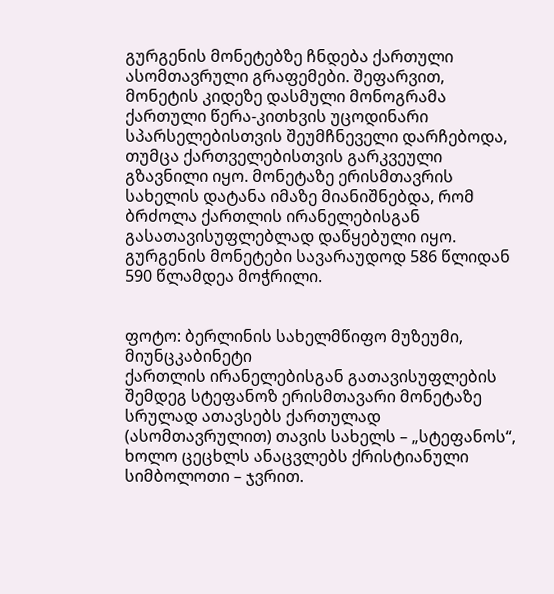გურგენის მონეტებზე ჩნდება ქართული ასომთავრული გრაფემები. შეფარვით, მონეტის კიდეზე დასმული მონოგრამა ქართული წერა-კითხვის უცოდინარი სპარსელებისთვის შეუმჩნეველი დარჩებოდა, თუმცა ქართველებისთვის გარკვეული გზავნილი იყო. მონეტაზე ერისმთავრის სახელის დატანა იმაზე მიანიშნებდა, რომ ბრძოლა ქართლის ირანელებისგან გასათავისუფლებლად დაწყებული იყო. გურგენის მონეტები სავარაუდოდ 586 წლიდან 590 წლამდეა მოჭრილი.


ფოტო: ბერლინის სახელმწიფო მუზეუმი, მიუნცკაბინეტი
ქართლის ირანელებისგან გათავისუფლების შემდეგ სტეფანოზ ერისმთავარი მონეტაზე სრულად ათავსებს ქართულად (ასომთავრულით) თავის სახელს – „სტეფანოს“, ხოლო ცეცხლს ანაცვლებს ქრისტიანული სიმბოლოთი – ჯვრით.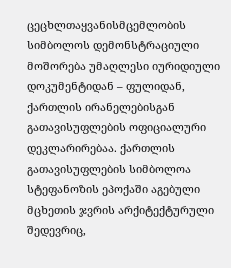ცეცხლთაყვანისმცემლობის სიმბოლოს დემონსტრაციული მოშორება უმაღლესი იურიდიული დოკუმენტიდან – ფულიდან, ქართლის ირანელებისგან გათავისუფლების ოფიციალური დეკლარირებაა. ქართლის გათავისუფლების სიმბოლოა სტეფანოზის ეპოქაში აგებული მცხეთის ჯვრის არქიტექტურული შედევრიც,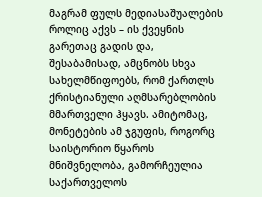მაგრამ ფულს მედიასაშუალების როლიც აქვს – ის ქვეყნის გარეთაც გადის და, შესაბამისად, ამცნობს სხვა სახელმწიფოებს, რომ ქართლს ქრისტიანული აღმსარებლობის მმართველი ჰყავს. ამიტომაც, მონეტების ამ ჯგუფის, როგორც საისტორიო წყაროს მნიშვნელობა, გამორჩეულია საქართველოს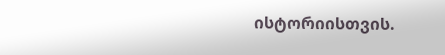ისტორიისთვის.